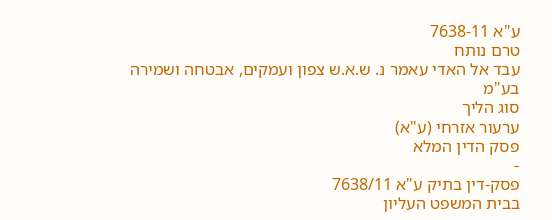ע"א 7638-11
טרם נותח
עבד אל האדי עאמר נ. ש.א.ש צפון ועמקים, אבטחה ושמירה בע"מ
סוג הליך
ערעור אזרחי (ע"א)
פסק הדין המלא
-
פסק-דין בתיק ע"א 7638/11
בבית המשפט העליון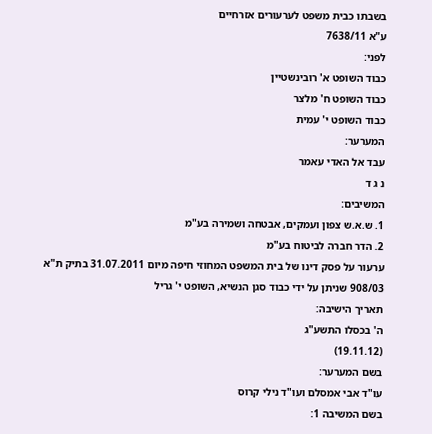בשבתו כבית משפט לערעורים אזרחיים
ע"א 7638/11
לפני:
כבוד השופט א' רובינשטיין
כבוד השופט ח' מלצר
כבוד השופט י' עמית
המערער:
עבד אל האדי עאמר
נ ג ד
המשיבים:
1. ש.א.ש צפון ועמקים, אבטחה ושמירה בע"מ
2. הדר חברה לביטוח בע"מ
ערעור על פסק דינו של בית המשפט המחוזי חיפה מיום 31.07.2011 בתיק ת"א 908/03 שניתן על ידי כבוד סגן הנשיא, השופט י' גריל
תאריך הישיבה:
ה' בכסלו התשע"ג
(19.11.12)
בשם המערער:
עו"ד אבי אמסלם ועו"ד נילי קרוס
בשם המשיבה 1: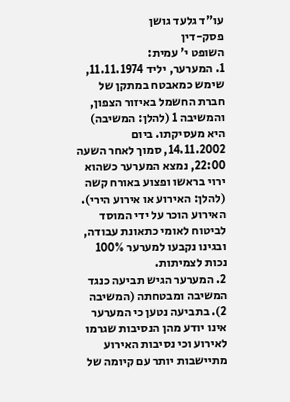עו"ד גלעד גושן
פסק-דין
השופט י' עמית:
1. המערער, יליד 11.11.1974, שימש כמאבטח במתקן של חברת החשמל באיזור הצפון, והמשיבה 1 (להלן: המשיבה) היא מעסיקתו. ביום 14.11.2002, סמוך לאחר השעה 22:00, נמצא המערער כשהוא ירוי בראשו ופצוע באורח קשה (להלן: האירוע או אירוע הירי). האירוע הוכר על ידי המוסד לביטוח לאומי כתאונת עבודה, ובגינו נקבעו למערער 100% נכות לצמיתות.
2. המערער הגיש תביעה כנגד המשיבה ומבטחתה (המשיבה 2). בתביעה נטען כי המערער אינו יודע מהן הנסיבות שגרמו לאירוע וכי נסיבות האירוע מתיישבות יותר עם קיומה של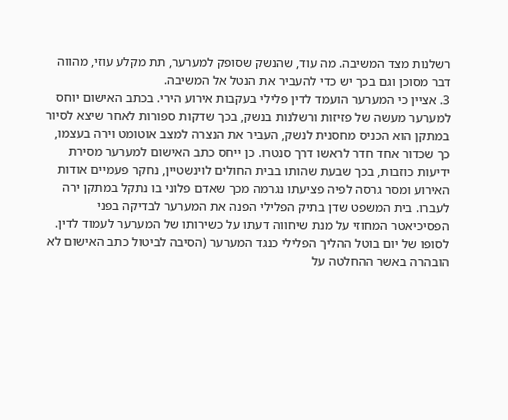רשלנות מצד המשיבה. מה עוד, שהנשק שסופק למערער, תת מקלע עוזי, מהווה דבר מסוכן וגם בכך יש כדי להעביר את הנטל אל המשיבה.
3. אציין כי המערער הועמד לדין פלילי בעקבות אירוע הירי. בכתב האישום יוחס למערער מעשה של פזיזות ורשלנות בנשק, בכך שדקות ספורות לאחר שיצא לסיור במתקן הוא הכניס מחסנית לנשק, העביר את הנצרה למצב אוטומט וירה בעצמו, כך שכדור אחד חדר לראשו דרך סנטרו. כן ייחס כתב האישום למערער מסירת ידיעות כוזבות, בכך שבעת שהותו בבית החולים לוינשטיין, נחקר פעמיים אודות האירוע ומסר גרסה לפיה פציעתו נגרמה מכך שאדם פלוני בו נתקל במתקן ירה לעברו. בית המשפט שדן בתיק הפלילי הפנה את המערער לבדיקה בפני הפסיכיאטר המחוזי על מנת שיחווה דעתו על כשירותו של המערער לעמוד לדין. לסופו של יום בוטל ההליך הפלילי כנגד המערער (הסיבה לביטול כתב האישום לא הובהרה באשר ההחלטה על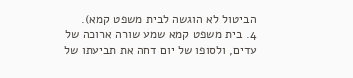הביטול לא הוגשה לבית משפט קמא).
4. בית משפט קמא שמע שורה ארוכה של עדים, ולסופו של יום דחה את תביעתו של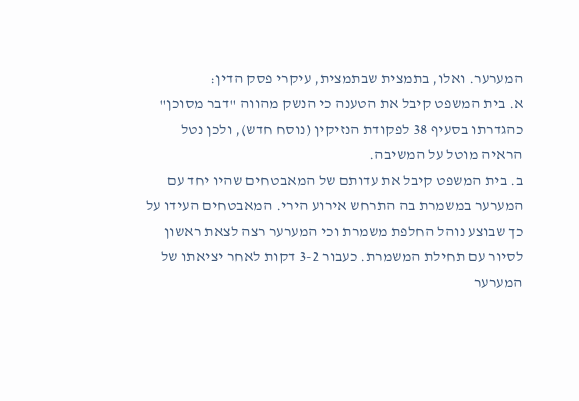המערער. ואלו, בתמצית שבתמצית, עיקרי פסק הדין:
א. בית המשפט קיבל את הטענה כי הנשק מהווה "דבר מסוכן" כהגדרתו בסעיף 38 לפקודת הנזיקין (נוסח חדש), ולכן נטל הראיה מוטל על המשיבה.
ב. בית המשפט קיבל את עדותם של המאבטחים שהיו יחד עם המערער במשמרת בה התרחש אירוע הירי. המאבטחים העידו על כך שבוצע נוהל החלפת משמרת וכי המערער רצה לצאת ראשון לסיור עם תחילת המשמרת. כעבור 3-2 דקות לאחר יציאתו של המערער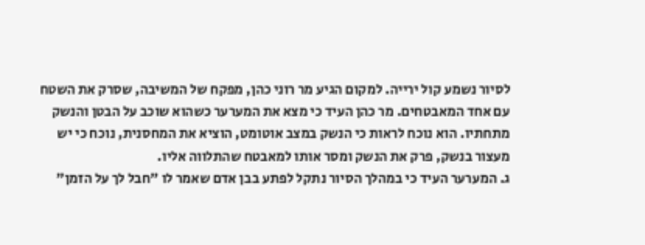לסיור נשמע קול ירייה. למקום הגיע מר רוני כהן, מפקח של המשיבה, שסרק את השטח עם אחד המאבטחים. מר כהן העיד כי מצא את המערער כשהוא שוכב על הבטן והנשק מתחתיו. הוא נוכח לראות כי הנשק במצב אוטומט, הוציא את המחסנית, נוכח כי יש מעצור בנשק, פרק את הנשק ומסר אותו למאבטח שהתלווה אליו.
ג. המערער העיד כי במהלך הסיור נתקל לפתע בבן אדם שאמר לו "חבל לך על הזמן"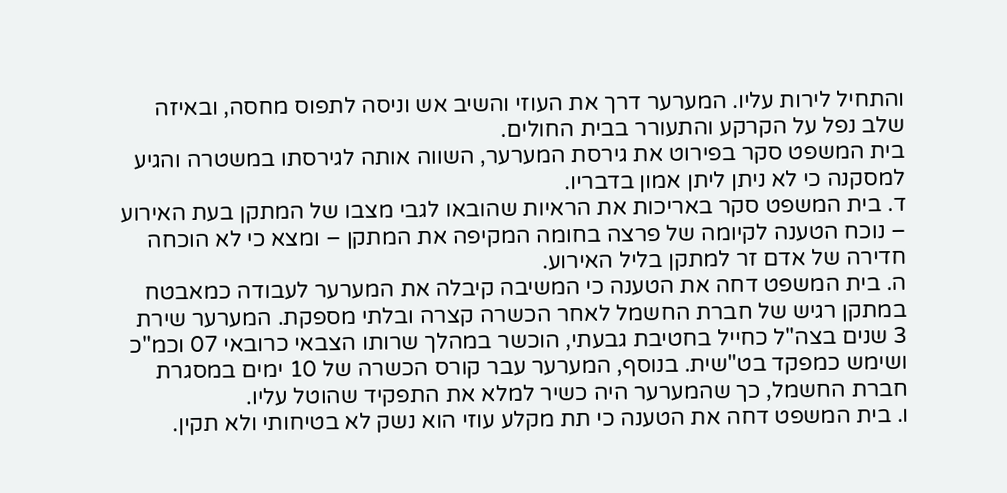והתחיל לירות עליו. המערער דרך את העוזי והשיב אש וניסה לתפוס מחסה, ובאיזה שלב נפל על הקרקע והתעורר בבית החולים.
בית המשפט סקר בפירוט את גירסת המערער, השווה אותה לגירסתו במשטרה והגיע למסקנה כי לא ניתן ליתן אמון בדבריו.
ד. בית המשפט סקר באריכות את הראיות שהובאו לגבי מצבו של המתקן בעת האירוע – נוכח הטענה לקיומה של פרצה בחומה המקיפה את המתקן – ומצא כי לא הוכחה חדירה של אדם זר למתקן בליל האירוע.
ה. בית המשפט דחה את הטענה כי המשיבה קיבלה את המערער לעבודה כמאבטח במתקן רגיש של חברת החשמל לאחר הכשרה קצרה ובלתי מספקת. המערער שירת 3 שנים בצה"ל כחייל בחטיבת גבעתי, הוכשר במהלך שרותו הצבאי כרובאי 07 וכמ"כ ושימש כמפקד בט"שית. בנוסף, המערער עבר קורס הכשרה של 10 ימים במסגרת חברת החשמל, כך שהמערער היה כשיר למלא את התפקיד שהוטל עליו.
ו. בית המשפט דחה את הטענה כי תת מקלע עוזי הוא נשק לא בטיחותי ולא תקין.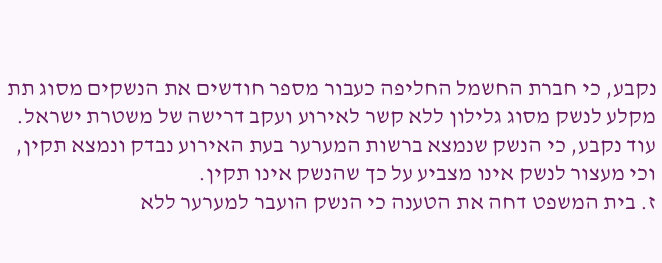נקבע, כי חברת החשמל החליפה כעבור מספר חודשים את הנשקים מסוג תת מקלע לנשק מסוג גלילון ללא קשר לאירוע ועקב דרישה של משטרת ישראל. עוד נקבע, כי הנשק שנמצא ברשות המערער בעת האירוע נבדק ונמצא תקין, וכי מעצור לנשק אינו מצביע על כך שהנשק אינו תקין.
ז. בית המשפט דחה את הטענה כי הנשק הועבר למערער ללא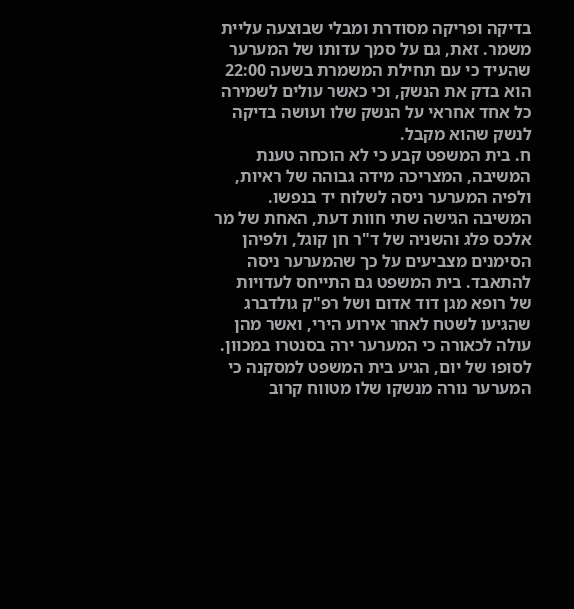בדיקה ופריקה מסודרת ומבלי שבוצעה עליית משמר. זאת, גם על סמך עדותו של המערער שהעיד כי עם תחילת המשמרת בשעה 22:00 הוא בדק את הנשק, וכי כאשר עולים לשמירה כל אחד אחראי על הנשק שלו ועושה בדיקה לנשק שהוא מקבל.
ח. בית המשפט קבע כי לא הוכחה טענת המשיבה, המצריכה מידה גבוהה של ראיות, ולפיה המערער ניסה לשלוח יד בנפשו. המשיבה הגישה שתי חוות דעת, האחת של מר אלכס פלג והשניה של ד"ר חן קוגל, ולפיהן הסימנים מצביעים על כך שהמערער ניסה להתאבד. בית המשפט גם התייחס לעדויות של רופא מגן דוד אדום ושל רפ"ק גולדברג שהגיעו לשטח לאחר אירוע הירי, ואשר מהן עולה לכאורה כי המערער ירה בסנטרו במכוון. לסופו של יום, הגיע בית המשפט למסקנה כי המערער נורה מנשקו שלו מטווח קרוב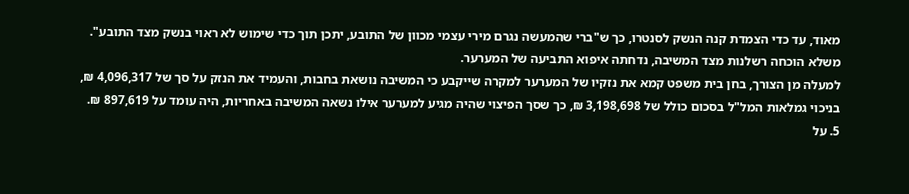מאוד, עד כדי הצמדת קנה הנשק לסנטרו, כך ש"ברי שהמעשה נגרם מירי עצמי מכוון של התובע, יתכן תוך כדי שימוש לא ראוי בנשק מצד התובע".
משלא הוכחה רשלנות מצד המשיבה, נדחתה איפוא התביעה של המערער.
למעלה מן הצורך, בחן בית משפט קמא את נזקיו של המערער למקרה שייקבע כי המשיבה נושאת בחבות, והעמיד את הנזק על סך של 4,096,317 ₪, בניכוי גמלאות המל"ל בסכום כולל של 3,198,698 ₪, כך שסך הפיצוי שהיה מגיע למערער אילו נשאה המשיבה באחריות, היה עומד על 897,619 ₪.
5. על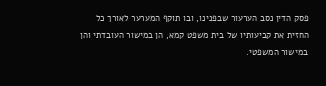פסק הדין נסב הערעור שבפנינו, ובו תוקף המערער לאורך כל החזית את קביעותיו של בית משפט קמא, הן במישור העובדתי והן במישור המשפטי.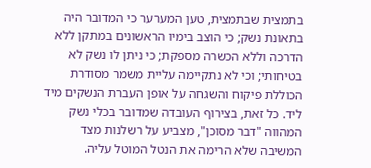בתמצית שבתמצית, טען המערער כי המדובר היה בתאונת נשק; כי הוצב בימיו הראשונים במתקן ללא הדרכה וללא הכשרה מספקת; כי ניתן לו נשק לא בטיחותי; וכי לא נתקיימה עליית משמר מסודרת הכוללת פיקוח והשגחה על אופן העברת הנשקים מיד ליד. כל זאת, בצירוף העובדה שמדובר בכלי נשק המהווה "דבר מסוכן", מצביע על רשלנות מצד המשיבה שלא הרימה את הנטל המוטל עליה.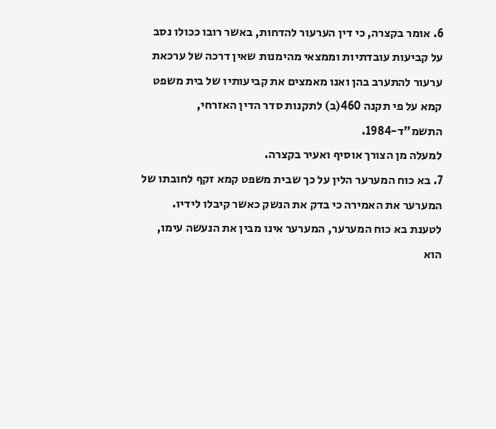6. אומר בקצרה, כי דין הערעור להדחות, באשר רובו ככולו נסב על קביעות עובדתיות וממצאי מהימנות שאין דרכה של ערכאת ערעור להתערב בהן ואנו מאמצים את קביעותיו של בית משפט קמא על פי תקנה 460(ב) לתקנות סדר הדין האזרחי, התשמ"ד-1984.
למעלה מן הצורך אוסיף ואעיר בקצרה.
7. בא כוח המערער הלין על כך שבית משפט קמא זקף לחובתו של המערער את האמירה כי בדק את הנשק כאשר קיבלו לידיו. לטענת בא כוח המערער, המערער אינו מבין את הנעשה עימו, הוא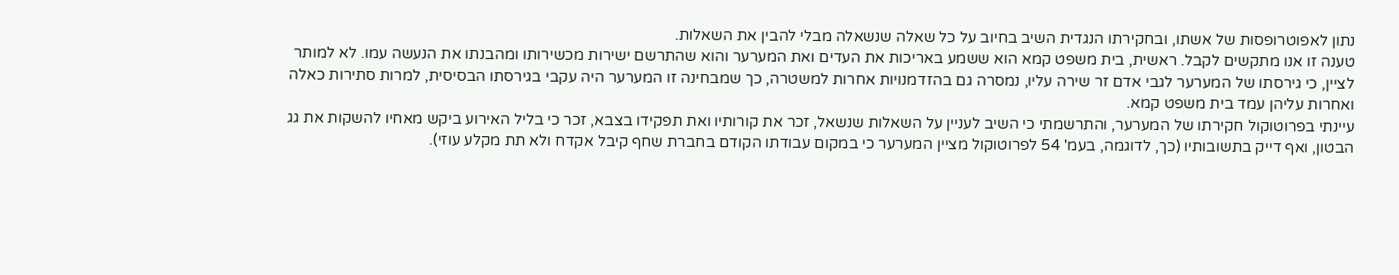נתון לאפוטרופסות של אשתו, ובחקירתו הנגדית השיב בחיוב על כל שאלה שנשאלה מבלי להבין את השאלות.
טענה זו אנו מתקשים לקבל. ראשית, בית משפט קמא הוא ששמע באריכות את העדים ואת המערער והוא שהתרשם ישירות מכשירותו ומהבנתו את הנעשה עמו. לא למותר לציין, כי גירסתו של המערער לגבי אדם זר שירה עליו, נמסרה גם בהזדמנויות אחרות למשטרה, כך שמבחינה זו המערער היה עקבי בגירסתו הבסיסית, למרות סתירות כאלה ואחרות עליהן עמד בית משפט קמא.
עיינתי בפרוטוקול חקירתו של המערער, והתרשמתי כי השיב לעניין על השאלות שנשאל, זכר את קורותיו ואת תפקידו בצבא, זכר כי בליל האירוע ביקש מאחיו להשקות את גג הבטון, ואף דייק בתשובותיו (כך, לדוגמה, בעמ' 54 לפרוטוקול מציין המערער כי במקום עבודתו הקודם בחברת שחף קיבל אקדח ולא תת מקלע עוזי).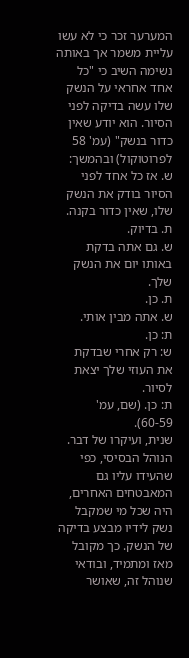המערער זכר כי לא עשו עליית משמר אך באותה נשימה השיב כי "כל אחד אחראי על הנשק שלו עשה בדיקה לפני הסיור. הוא יודע שאין כדור בנשק" (עמ' 58 לפרוטוקול) ובהמשך:
ש. אז כל אחד לפני הסיור בודק את הנשק שלו, שאין כדור בקנה.
ת. בדיוק.
ש. גם אתה בדקת באותו יום את הנשק שלך.
ת. כן.
ש. אתה מבין אותי.
ת: כן.
ש: רק אחרי שבדקת את העוזי שלך יצאת לסיור.
ת: כן. (שם, עמ' 60-59).
שנית, ועיקרו של דבר. הנוהל הבסיסי, כפי שהעידו עליו גם המאבטחים האחרים, היה שכל מי שמקבל נשק לידיו מבצע בדיקה של הנשק. כך מקובל מאז ומתמיד, ובודאי שנוהל זה, שאושר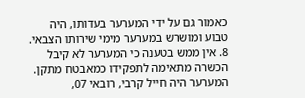כאמור גם על ידי המערער בעדותו, היה טבוע ומושרש במערער מימי שירותו הצבאי.
8. אין ממש בטענה כי המערער לא קיבל הכשרה מתאימה לתפקידו כמאבטח מתקן. המערער היה חייל קרבי, רובאי 07,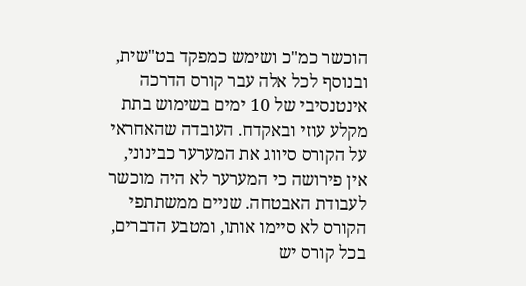הוכשר כמ"כ ושימש כמפקד בט"שית, ובנוסף לכל אלה עבר קורס הדרכה אינטנסיבי של 10 ימים בשימוש בתת מקלע עוזי ובאקדח. העובדה שהאחראי על הקורס סיווג את המערער כבינוני, אין פירושה כי המערער לא היה מוכשר לעבודת האבטחה. שניים ממשתתפי הקורס לא סיימו אותו, ומטבע הדברים, בכל קורס יש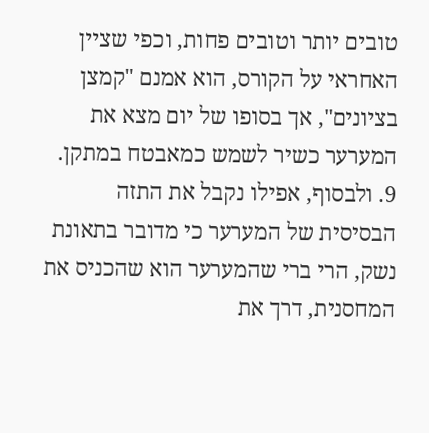טובים יותר וטובים פחות, וכפי שציין האחראי על הקורס, הוא אמנם "קמצן בציונים", אך בסופו של יום מצא את המערער כשיר לשמש כמאבטח במתקן.
9. ולבסוף, אפילו נקבל את התזה הבסיסית של המערער כי מדובר בתאונת נשק, הרי ברי שהמערער הוא שהכניס את המחסנית, דרך את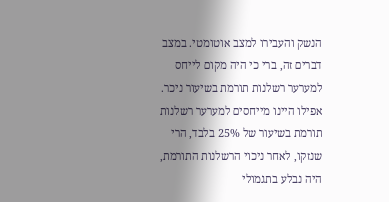הנשק והעבירו למצב אוטומטי. במצב דברים זה, ברי כי היה מקום לייחס למערער רשלנות תורמת בשיעור ניכר. אפילו היינו מייחסים למערער רשלנות תורמת בשיעור של 25% בלבד, הרי שנזקו, לאחר ניכוי הרשלנות התורמת, היה נבלע בתגמולי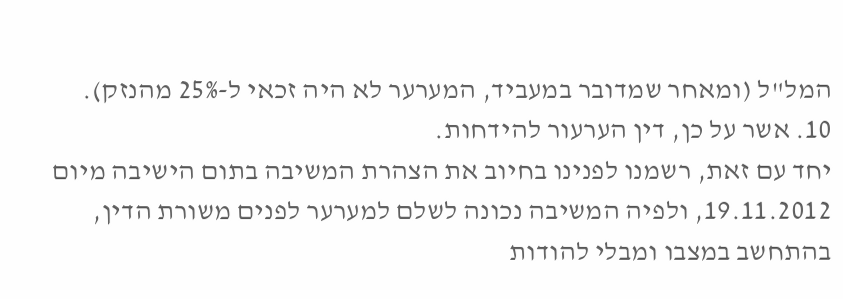המל"ל (ומאחר שמדובר במעביד, המערער לא היה זכאי ל-25% מהנזק).
10. אשר על כן, דין הערעור להידחות.
יחד עם זאת, רשמנו לפנינו בחיוב את הצהרת המשיבה בתום הישיבה מיום 19.11.2012, ולפיה המשיבה נכונה לשלם למערער לפנים משורת הדין, בהתחשב במצבו ומבלי להודות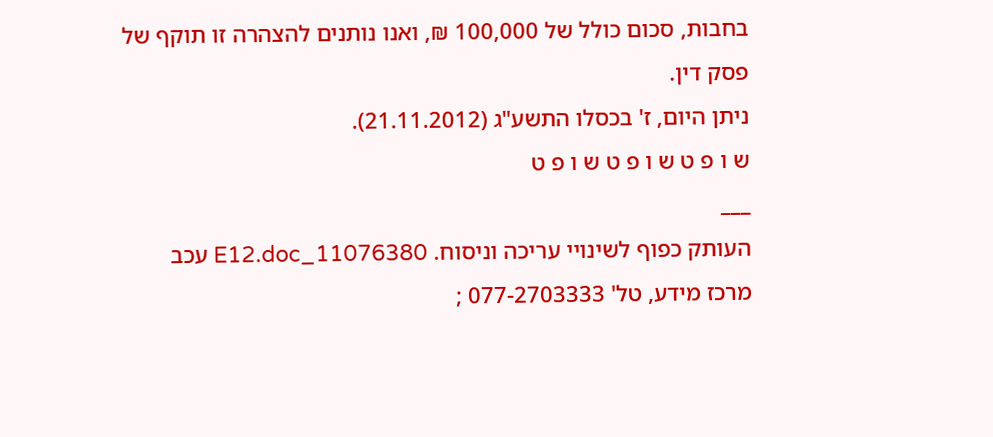בחבות, סכום כולל של 100,000 ₪, ואנו נותנים להצהרה זו תוקף של פסק דין.
ניתן היום, ז' בכסלו התשע"ג (21.11.2012).
ש ו פ ט ש ו פ ט ש ו פ ט
___
העותק כפוף לשינויי עריכה וניסוח. 11076380_E12.doc עכב
מרכז מידע, טל' 077-2703333 ;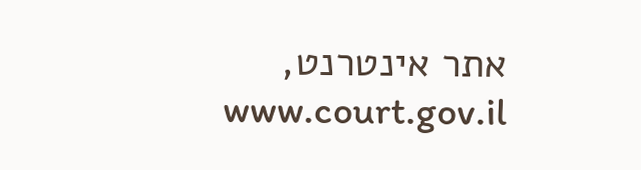אתר אינטרנט, www.court.gov.il